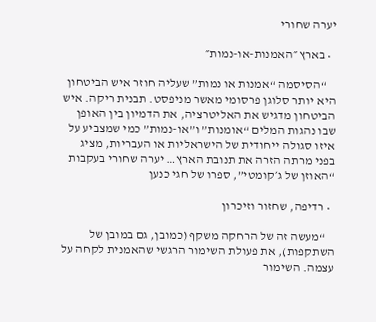יערה שחורי

  • בארץ ״האמנות-או-נמות״

    “הסיסמה “אמנות או נמות” שעליה חוזר איש הביטחון היא יותר סלוגן פרסומי מאשר מניפסט. תבנית ריקה. איש הביטחון מדגיש את האליטרציה, את הדמיון בין האופן שבו נהגות המלים “אומנות” ו”או-נמות” כמי שמצביע על איזו סגולה ייחודית של הישראליות או העבריות, מציג בפני מרתה הזרה את תנובת הארץ… יערה שחורי בעקבות “האוזן של ג׳קומטי”, ספרו של חגי כנען

  • רדיפה, שחזור וזיכרון

    “מעשה זה של הרחקה משקף (כמובן, גם במובן של השתקפות), את פעולת השימור הרגשי שהאמנית לקחה על עצמה. השימור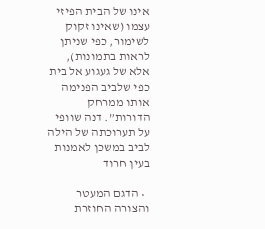אינו של הבית הפיזי עצמו (שאינו זקוק לשימור, כפי שניתן לראות בתמונות), אלא של געגוע אל בית כפי שלביב הפנימה אותו ממרחק הדורות”. דנה שוופי על תערוכתה של הילה לביב במשכן לאמנות בעין חרוד

  • הדגם המעטר והצורה החוזרת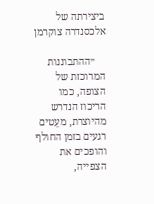ביצירתה של אלכסנדרה צוקרמן

    ״ההתבוננות המרוכזת של הצופה, כמו הריכוז הנדרש מהיוצרת, מעֵטים רגעים בזמן החולף והופכים את הצפייה,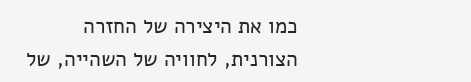כמו את היצירה של החזרה הצורנית, לחוויה של השהייה, של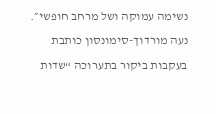נשימה עמוקה ושל מרחב חופשי״. נעה מורדוך-סימונסון כותבת בעקבות ביקור בתערוכה “שדות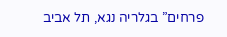פרחים” בגלריה נגא, תל אביב